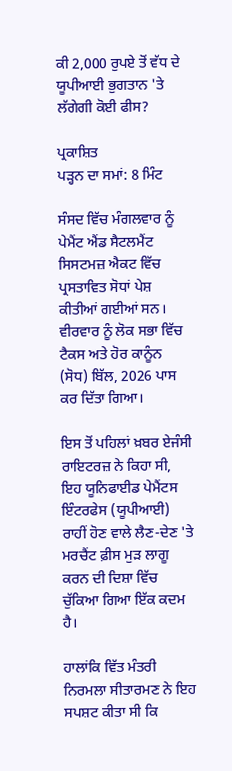ਕੀ 2,000 ਰੁਪਏ ਤੋਂ ਵੱਧ ਦੇ ਯੂਪੀਆਈ ਭੁਗਤਾਨ 'ਤੇ ਲੱਗੇਗੀ ਕੋਈ ਫੀਸ?

ਪ੍ਰਕਾਸ਼ਿਤ
ਪੜ੍ਹਨ ਦਾ ਸਮਾਂ: 8 ਮਿੰਟ

ਸੰਸਦ ਵਿੱਚ ਮੰਗਲਵਾਰ ਨੂੰ ਪੇਮੈਂਟ ਐਂਡ ਸੈਟਲਮੈਂਟ ਸਿਸਟਮਜ਼ ਐਕਟ ਵਿੱਚ ਪ੍ਰਸਤਾਵਿਤ ਸੋਧਾਂ ਪੇਸ਼ ਕੀਤੀਆਂ ਗਈਆਂ ਸਨ। ਵੀਰਵਾਰ ਨੂੰ ਲੋਕ ਸਭਾ ਵਿੱਚ ਟੈਕਸ ਅਤੇ ਹੋਰ ਕਾਨੂੰਨ (ਸੋਧ) ਬਿੱਲ, 2026 ਪਾਸ ਕਰ ਦਿੱਤਾ ਗਿਆ।

ਇਸ ਤੋਂ ਪਹਿਲਾਂ ਖ਼ਬਰ ਏਜੰਸੀ ਰਾਇਟਰਜ਼ ਨੇ ਕਿਹਾ ਸੀ, ਇਹ ਯੂਨਿਫਾਈਡ ਪੇਮੈਂਟਸ ਇੰਟਰਫੇਸ (ਯੂਪੀਆਈ) ਰਾਹੀਂ ਹੋਣ ਵਾਲੇ ਲੈਣ-ਦੇਣ 'ਤੇ ਮਰਚੈਂਟ ਫ਼ੀਸ ਮੁੜ ਲਾਗੂ ਕਰਨ ਦੀ ਦਿਸ਼ਾ ਵਿੱਚ ਚੁੱਕਿਆ ਗਿਆ ਇੱਕ ਕਦਮ ਹੈ।

ਹਾਲਾਂਕਿ ਵਿੱਤ ਮੰਤਰੀ ਨਿਰਮਲਾ ਸੀਤਾਰਮਣ ਨੇ ਇਹ ਸਪਸ਼ਟ ਕੀਤਾ ਸੀ ਕਿ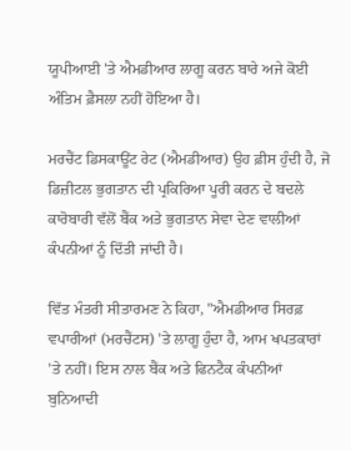ਯੂਪੀਆਈ 'ਤੇ ਐਮਡੀਆਰ ਲਾਗੂ ਕਰਨ ਬਾਰੇ ਅਜੇ ਕੋਈ ਅੰਤਿਮ ਫ਼ੈਸਲਾ ਨਹੀਂ ਹੋਇਆ ਹੈ।

ਮਰਚੈਂਟ ਡਿਸਕਾਊਂਟ ਰੇਟ (ਐਮਡੀਆਰ) ਉਹ ਫ਼ੀਸ ਹੁੰਦੀ ਹੈ, ਜੋ ਡਿਜ਼ੀਟਲ ਭੁਗਤਾਨ ਦੀ ਪ੍ਰਕਿਰਿਆ ਪੂਰੀ ਕਰਨ ਦੇ ਬਦਲੇ ਕਾਰੋਬਾਰੀ ਵੱਲੋਂ ਬੈਂਕ ਅਤੇ ਭੁਗਤਾਨ ਸੇਵਾ ਦੇਣ ਵਾਲੀਆਂ ਕੰਪਨੀਆਂ ਨੂੰ ਦਿੱਤੀ ਜਾਂਦੀ ਹੈ।

ਵਿੱਤ ਮੰਤਰੀ ਸੀਤਾਰਮਣ ਨੇ ਕਿਹਾ, "ਐਮਡੀਆਰ ਸਿਰਫ਼ ਵਪਾਰੀਆਂ (ਮਰਚੈਂਟਸ) 'ਤੇ ਲਾਗੂ ਹੁੰਦਾ ਹੈ, ਆਮ ਖਪਤਕਾਰਾਂ 'ਤੇ ਨਹੀਂ। ਇਸ ਨਾਲ ਬੈਂਕ ਅਤੇ ਫਿਨਟੈਕ ਕੰਪਨੀਆਂ ਬੁਨਿਆਦੀ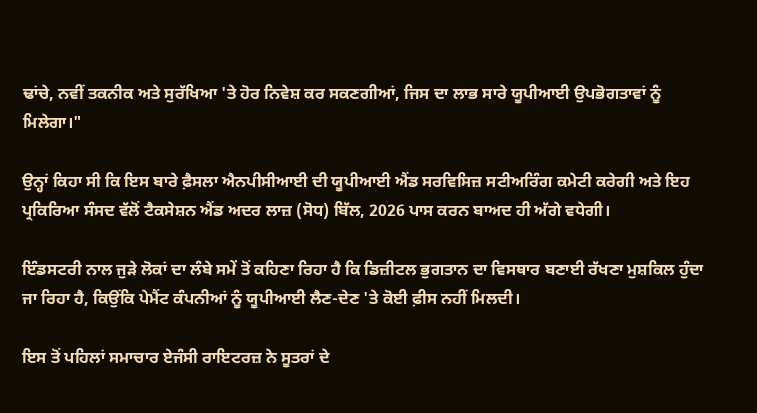ਢਾਂਚੇ, ਨਵੀਂ ਤਕਨੀਕ ਅਤੇ ਸੁਰੱਖਿਆ 'ਤੇ ਹੋਰ ਨਿਵੇਸ਼ ਕਰ ਸਕਣਗੀਆਂ, ਜਿਸ ਦਾ ਲਾਭ ਸਾਰੇ ਯੂਪੀਆਈ ਉਪਭੋਗਤਾਵਾਂ ਨੂੰ ਮਿਲੇਗਾ।"

ਉਨ੍ਹਾਂ ਕਿਹਾ ਸੀ ਕਿ ਇਸ ਬਾਰੇ ਫ਼ੈਸਲਾ ਐਨਪੀਸੀਆਈ ਦੀ ਯੂਪੀਆਈ ਐਂਡ ਸਰਵਿਸਿਜ਼ ਸਟੀਅਰਿੰਗ ਕਮੇਟੀ ਕਰੇਗੀ ਅਤੇ ਇਹ ਪ੍ਰਕਿਰਿਆ ਸੰਸਦ ਵੱਲੋਂ ਟੈਕਸੇਸ਼ਨ ਐਂਡ ਅਦਰ ਲਾਜ਼ (ਸੋਧ) ਬਿੱਲ, 2026 ਪਾਸ ਕਰਨ ਬਾਅਦ ਹੀ ਅੱਗੇ ਵਧੇਗੀ।

ਇੰਡਸਟਰੀ ਨਾਲ ਜੁੜੇ ਲੋਕਾਂ ਦਾ ਲੰਬੇ ਸਮੇਂ ਤੋਂ ਕਹਿਣਾ ਰਿਹਾ ਹੈ ਕਿ ਡਿਜ਼ੀਟਲ ਭੁਗਤਾਨ ਦਾ ਵਿਸਥਾਰ ਬਣਾਈ ਰੱਖਣਾ ਮੁਸ਼ਕਿਲ ਹੁੰਦਾ ਜਾ ਰਿਹਾ ਹੈ, ਕਿਉਂਕਿ ਪੇਮੈਂਟ ਕੰਪਨੀਆਂ ਨੂੰ ਯੂਪੀਆਈ ਲੈਣ-ਦੇਣ 'ਤੇ ਕੋਈ ਫ਼ੀਸ ਨਹੀਂ ਮਿਲਦੀ।

ਇਸ ਤੋਂ ਪਹਿਲਾਂ ਸਮਾਚਾਰ ਏਜੰਸੀ ਰਾਇਟਰਜ਼ ਨੇ ਸੂਤਰਾਂ ਦੇ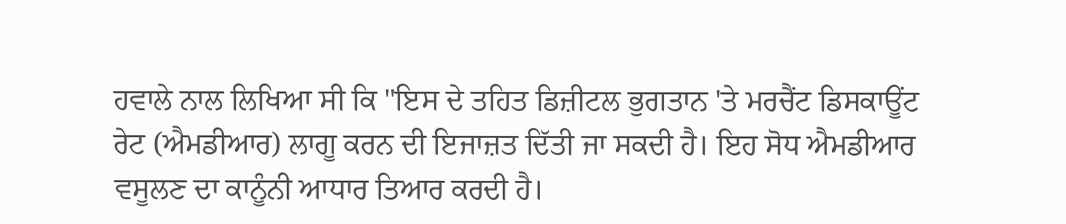ਹਵਾਲੇ ਨਾਲ ਲਿਖਿਆ ਸੀ ਕਿ "ਇਸ ਦੇ ਤਹਿਤ ਡਿਜ਼ੀਟਲ ਭੁਗਤਾਨ 'ਤੇ ਮਰਚੈਂਟ ਡਿਸਕਾਊਂਟ ਰੇਟ (ਐਮਡੀਆਰ) ਲਾਗੂ ਕਰਨ ਦੀ ਇਜਾਜ਼ਤ ਦਿੱਤੀ ਜਾ ਸਕਦੀ ਹੈ। ਇਹ ਸੋਧ ਐਮਡੀਆਰ ਵਸੂਲਣ ਦਾ ਕਾਨੂੰਨੀ ਆਧਾਰ ਤਿਆਰ ਕਰਦੀ ਹੈ।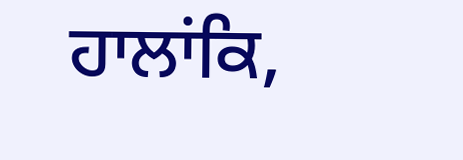ਹਾਲਾਂਕਿ,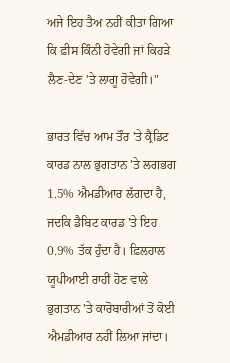ਅਜੇ ਇਹ ਤੈਅ ਨਹੀਂ ਕੀਤਾ ਗਿਆ ਕਿ ਫ਼ੀਸ ਕਿੰਨੀ ਹੋਵੇਗੀ ਜਾਂ ਕਿਹੜੇ ਲੈਣ-ਦੇਣ 'ਤੇ ਲਾਗੂ ਹੋਵੇਗੀ।"

ਭਾਰਤ ਵਿੱਚ ਆਮ ਤੌਰ 'ਤੇ ਕ੍ਰੈਡਿਟ ਕਾਰਡ ਨਾਲ ਭੁਗਤਾਨ 'ਤੇ ਲਗਭਗ 1.5% ਐਮਡੀਆਰ ਲੱਗਦਾ ਹੈ, ਜਦਕਿ ਡੈਬਿਟ ਕਾਰਡ 'ਤੇ ਇਹ 0.9% ਤੱਕ ਹੁੰਦਾ ਹੈ। ਫ਼ਿਲਹਾਲ ਯੂਪੀਆਈ ਰਾਹੀਂ ਹੋਣ ਵਾਲੇ ਭੁਗਤਾਨ 'ਤੇ ਕਾਰੋਬਾਰੀਆਂ ਤੋਂ ਕੋਈ ਐਮਡੀਆਰ ਨਹੀਂ ਲਿਆ ਜਾਂਦਾ।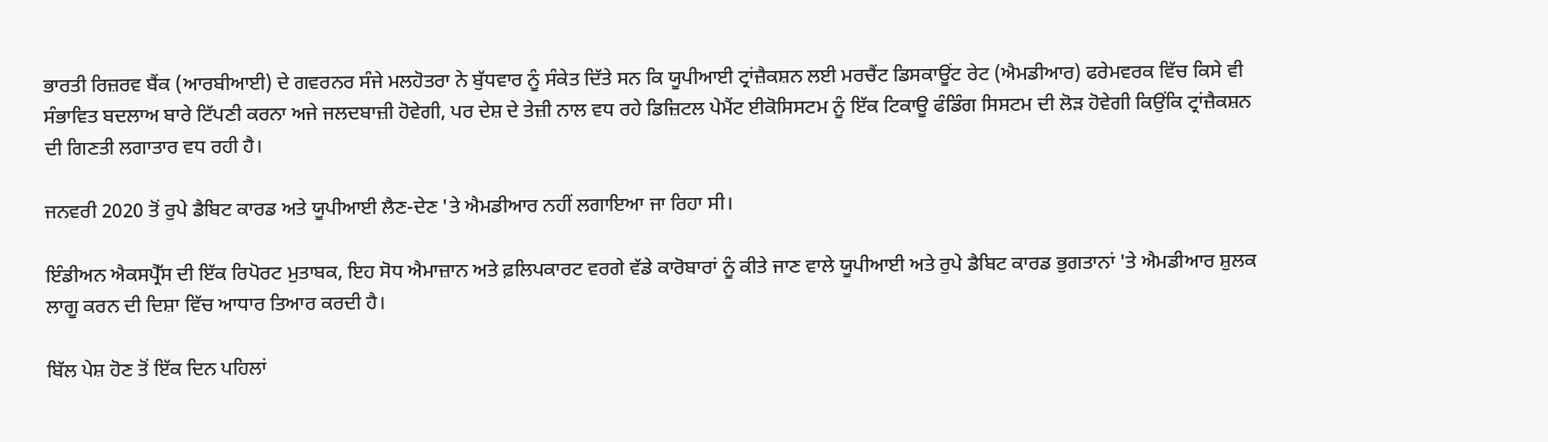ਭਾਰਤੀ ਰਿਜ਼ਰਵ ਬੈਂਕ (ਆਰਬੀਆਈ) ਦੇ ਗਵਰਨਰ ਸੰਜੇ ਮਲਹੋਤਰਾ ਨੇ ਬੁੱਧਵਾਰ ਨੂੰ ਸੰਕੇਤ ਦਿੱਤੇ ਸਨ ਕਿ ਯੂਪੀਆਈ ਟ੍ਰਾਂਜ਼ੈਕਸ਼ਨ ਲਈ ਮਰਚੈਂਟ ਡਿਸਕਾਊਂਟ ਰੇਟ (ਐਮਡੀਆਰ) ਫਰੇਮਵਰਕ ਵਿੱਚ ਕਿਸੇ ਵੀ ਸੰਭਾਵਿਤ ਬਦਲਾਅ ਬਾਰੇ ਟਿੱਪਣੀ ਕਰਨਾ ਅਜੇ ਜਲਦਬਾਜ਼ੀ ਹੋਵੇਗੀ, ਪਰ ਦੇਸ਼ ਦੇ ਤੇਜ਼ੀ ਨਾਲ ਵਧ ਰਹੇ ਡਿਜ਼ਿਟਲ ਪੇਮੈਂਟ ਈਕੋਸਿਸਟਮ ਨੂੰ ਇੱਕ ਟਿਕਾਊ ਫੰਡਿੰਗ ਸਿਸਟਮ ਦੀ ਲੋੜ ਹੋਵੇਗੀ ਕਿਉਂਕਿ ਟ੍ਰਾਂਜ਼ੈਕਸ਼ਨ ਦੀ ਗਿਣਤੀ ਲਗਾਤਾਰ ਵਧ ਰਹੀ ਹੈ।

ਜਨਵਰੀ 2020 ਤੋਂ ਰੁਪੇ ਡੈਬਿਟ ਕਾਰਡ ਅਤੇ ਯੂਪੀਆਈ ਲੈਣ-ਦੇਣ 'ਤੇ ਐਮਡੀਆਰ ਨਹੀਂ ਲਗਾਇਆ ਜਾ ਰਿਹਾ ਸੀ।

ਇੰਡੀਅਨ ਐਕਸਪ੍ਰੈੱਸ ਦੀ ਇੱਕ ਰਿਪੋਰਟ ਮੁਤਾਬਕ, ਇਹ ਸੋਧ ਐਮਾਜ਼ਾਨ ਅਤੇ ਫ਼ਲਿਪਕਾਰਟ ਵਰਗੇ ਵੱਡੇ ਕਾਰੋਬਾਰਾਂ ਨੂੰ ਕੀਤੇ ਜਾਣ ਵਾਲੇ ਯੂਪੀਆਈ ਅਤੇ ਰੁਪੇ ਡੈਬਿਟ ਕਾਰਡ ਭੁਗਤਾਨਾਂ 'ਤੇ ਐਮਡੀਆਰ ਸ਼ੁਲਕ ਲਾਗੂ ਕਰਨ ਦੀ ਦਿਸ਼ਾ ਵਿੱਚ ਆਧਾਰ ਤਿਆਰ ਕਰਦੀ ਹੈ।

ਬਿੱਲ ਪੇਸ਼ ਹੋਣ ਤੋਂ ਇੱਕ ਦਿਨ ਪਹਿਲਾਂ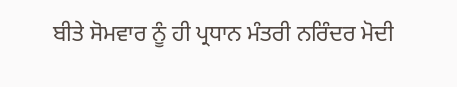ਬੀਤੇ ਸੋਮਵਾਰ ਨੂੰ ਹੀ ਪ੍ਰਧਾਨ ਮੰਤਰੀ ਨਰਿੰਦਰ ਮੋਦੀ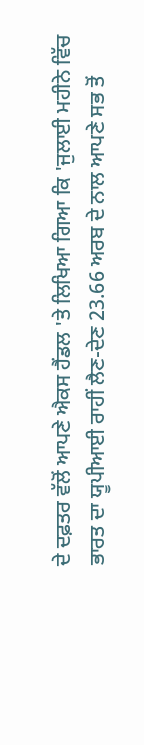ਦੇ ਦਫ਼ਤਰ ਵੱਲੋਂ ਆਪਣੇ ਐਕਸ ਹੈਂਡਲ 'ਤੇ ਲਿਖਿਆ ਗਿਆ ਕਿ 'ਜੁਲਾਈ ਮਹੀਨੇ ਵਿੱਚ ਭਾਰਤ ਦਾ ਯੂਪੀਆਈ ਰਾਹੀਂ ਲੈਣ-ਦੇਣ 23.66 ਅਰਬ ਦੇ ਨਾਲ ਆਪਣੇ ਸਭ ਤੋਂ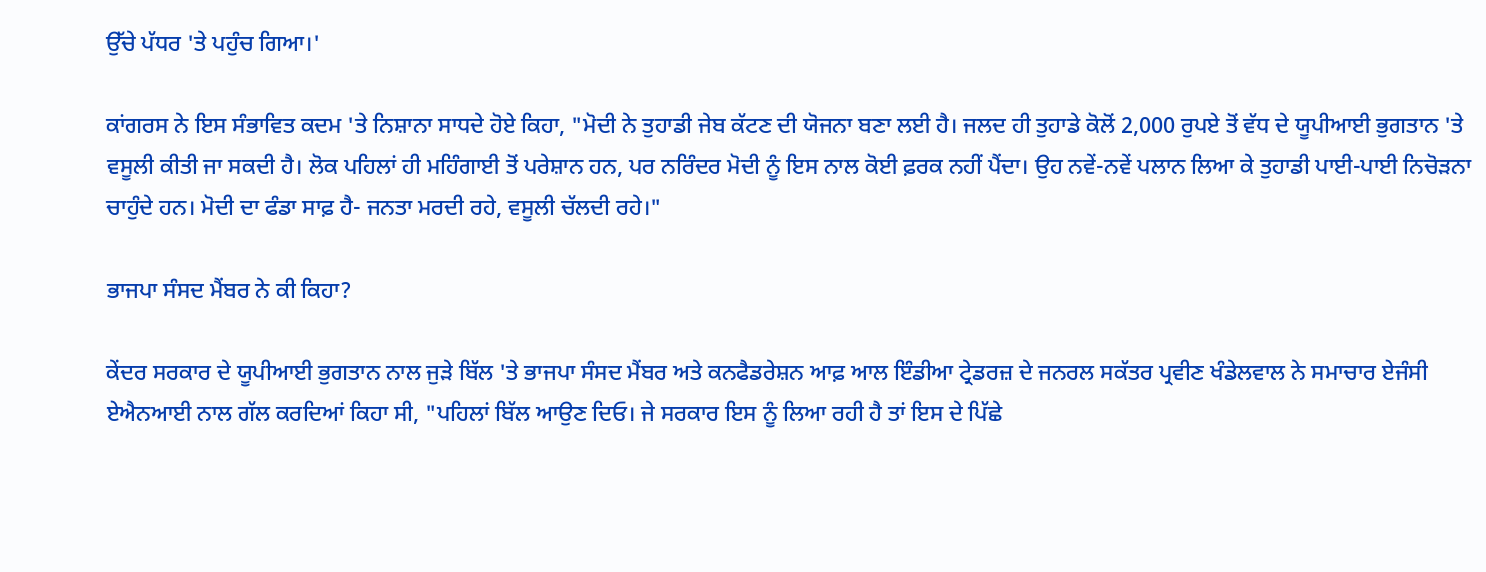ਉੱਚੇ ਪੱਧਰ 'ਤੇ ਪਹੁੰਚ ਗਿਆ।'

ਕਾਂਗਰਸ ਨੇ ਇਸ ਸੰਭਾਵਿਤ ਕਦਮ 'ਤੇ ਨਿਸ਼ਾਨਾ ਸਾਧਦੇ ਹੋਏ ਕਿਹਾ, "ਮੋਦੀ ਨੇ ਤੁਹਾਡੀ ਜੇਬ ਕੱਟਣ ਦੀ ਯੋਜਨਾ ਬਣਾ ਲਈ ਹੈ। ਜਲਦ ਹੀ ਤੁਹਾਡੇ ਕੋਲੋਂ 2,000 ਰੁਪਏ ਤੋਂ ਵੱਧ ਦੇ ਯੂਪੀਆਈ ਭੁਗਤਾਨ 'ਤੇ ਵਸੂਲੀ ਕੀਤੀ ਜਾ ਸਕਦੀ ਹੈ। ਲੋਕ ਪਹਿਲਾਂ ਹੀ ਮਹਿੰਗਾਈ ਤੋਂ ਪਰੇਸ਼ਾਨ ਹਨ, ਪਰ ਨਰਿੰਦਰ ਮੋਦੀ ਨੂੰ ਇਸ ਨਾਲ ਕੋਈ ਫ਼ਰਕ ਨਹੀਂ ਪੈਂਦਾ। ਉਹ ਨਵੇਂ-ਨਵੇਂ ਪਲਾਨ ਲਿਆ ਕੇ ਤੁਹਾਡੀ ਪਾਈ-ਪਾਈ ਨਿਚੋੜਨਾ ਚਾਹੁੰਦੇ ਹਨ। ਮੋਦੀ ਦਾ ਫੰਡਾ ਸਾਫ਼ ਹੈ- ਜਨਤਾ ਮਰਦੀ ਰਹੇ, ਵਸੂਲੀ ਚੱਲਦੀ ਰਹੇ।"

ਭਾਜਪਾ ਸੰਸਦ ਮੈਂਬਰ ਨੇ ਕੀ ਕਿਹਾ?

ਕੇਂਦਰ ਸਰਕਾਰ ਦੇ ਯੂਪੀਆਈ ਭੁਗਤਾਨ ਨਾਲ ਜੁੜੇ ਬਿੱਲ 'ਤੇ ਭਾਜਪਾ ਸੰਸਦ ਮੈਂਬਰ ਅਤੇ ਕਨਫੈਡਰੇਸ਼ਨ ਆਫ਼ ਆਲ ਇੰਡੀਆ ਟ੍ਰੇਡਰਜ਼ ਦੇ ਜਨਰਲ ਸਕੱਤਰ ਪ੍ਰਵੀਣ ਖੰਡੇਲਵਾਲ ਨੇ ਸਮਾਚਾਰ ਏਜੰਸੀ ਏਐਨਆਈ ਨਾਲ ਗੱਲ ਕਰਦਿਆਂ ਕਿਹਾ ਸੀ, "ਪਹਿਲਾਂ ਬਿੱਲ ਆਉਣ ਦਿਓ। ਜੇ ਸਰਕਾਰ ਇਸ ਨੂੰ ਲਿਆ ਰਹੀ ਹੈ ਤਾਂ ਇਸ ਦੇ ਪਿੱਛੇ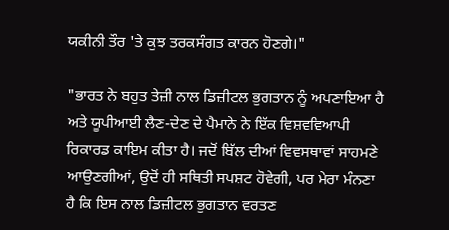ਯਕੀਨੀ ਤੌਰ 'ਤੇ ਕੁਝ ਤਰਕਸੰਗਤ ਕਾਰਨ ਹੋਣਗੇ।"

"ਭਾਰਤ ਨੇ ਬਹੁਤ ਤੇਜ਼ੀ ਨਾਲ ਡਿਜ਼ੀਟਲ ਭੁਗਤਾਨ ਨੂੰ ਅਪਣਾਇਆ ਹੈ ਅਤੇ ਯੂਪੀਆਈ ਲੈਣ-ਦੇਣ ਦੇ ਪੈਮਾਨੇ ਨੇ ਇੱਕ ਵਿਸ਼ਵਵਿਆਪੀ ਰਿਕਾਰਡ ਕਾਇਮ ਕੀਤਾ ਹੈ। ਜਦੋਂ ਬਿੱਲ ਦੀਆਂ ਵਿਵਸਥਾਵਾਂ ਸਾਹਮਣੇ ਆਉਣਗੀਆਂ, ਉਦੋਂ ਹੀ ਸਥਿਤੀ ਸਪਸ਼ਟ ਹੋਵੇਗੀ, ਪਰ ਮੇਰਾ ਮੰਨਣਾ ਹੈ ਕਿ ਇਸ ਨਾਲ ਡਿਜ਼ੀਟਲ ਭੁਗਤਾਨ ਵਰਤਣ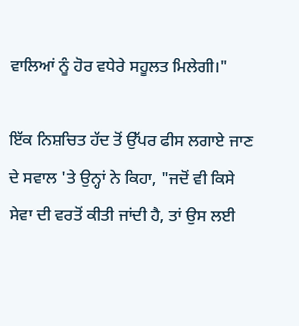ਵਾਲਿਆਂ ਨੂੰ ਹੋਰ ਵਧੇਰੇ ਸਹੂਲਤ ਮਿਲੇਗੀ।"

ਇੱਕ ਨਿਸ਼ਚਿਤ ਹੱਦ ਤੋਂ ਉੱਪਰ ਫੀਸ ਲਗਾਏ ਜਾਣ ਦੇ ਸਵਾਲ 'ਤੇ ਉਨ੍ਹਾਂ ਨੇ ਕਿਹਾ, "ਜਦੋਂ ਵੀ ਕਿਸੇ ਸੇਵਾ ਦੀ ਵਰਤੋਂ ਕੀਤੀ ਜਾਂਦੀ ਹੈ, ਤਾਂ ਉਸ ਲਈ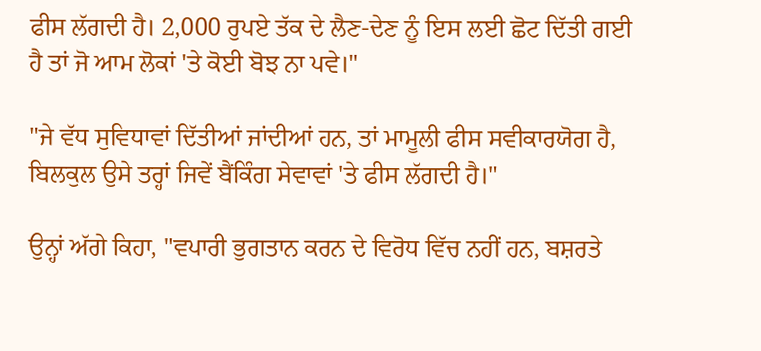ਫੀਸ ਲੱਗਦੀ ਹੈ। 2,000 ਰੁਪਏ ਤੱਕ ਦੇ ਲੈਣ-ਦੇਣ ਨੂੰ ਇਸ ਲਈ ਛੋਟ ਦਿੱਤੀ ਗਈ ਹੈ ਤਾਂ ਜੋ ਆਮ ਲੋਕਾਂ 'ਤੇ ਕੋਈ ਬੋਝ ਨਾ ਪਵੇ।"

"ਜੇ ਵੱਧ ਸੁਵਿਧਾਵਾਂ ਦਿੱਤੀਆਂ ਜਾਂਦੀਆਂ ਹਨ, ਤਾਂ ਮਾਮੂਲੀ ਫੀਸ ਸਵੀਕਾਰਯੋਗ ਹੈ, ਬਿਲਕੁਲ ਉਸੇ ਤਰ੍ਹਾਂ ਜਿਵੇਂ ਬੈਂਕਿੰਗ ਸੇਵਾਵਾਂ 'ਤੇ ਫੀਸ ਲੱਗਦੀ ਹੈ।"

ਉਨ੍ਹਾਂ ਅੱਗੇ ਕਿਹਾ, "ਵਪਾਰੀ ਭੁਗਤਾਨ ਕਰਨ ਦੇ ਵਿਰੋਧ ਵਿੱਚ ਨਹੀਂ ਹਨ, ਬਸ਼ਰਤੇ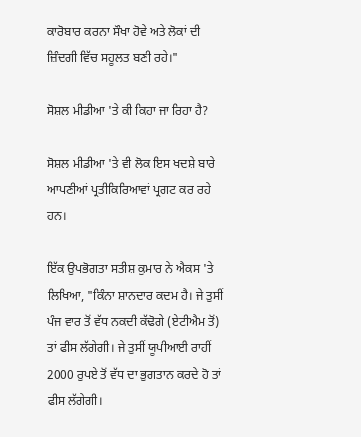ਕਾਰੋਬਾਰ ਕਰਨਾ ਸੌਖਾ ਹੋਵੇ ਅਤੇ ਲੋਕਾਂ ਦੀ ਜ਼ਿੰਦਗੀ ਵਿੱਚ ਸਹੂਲਤ ਬਣੀ ਰਹੇ।"

ਸੋਸ਼ਲ ਮੀਡੀਆ 'ਤੇ ਕੀ ਕਿਹਾ ਜਾ ਰਿਹਾ ਹੈ?

ਸੋਸ਼ਲ ਮੀਡੀਆ 'ਤੇ ਵੀ ਲੋਕ ਇਸ ਖਦਸ਼ੇ ਬਾਰੇ ਆਪਣੀਆਂ ਪ੍ਰਤੀਕਿਰਿਆਵਾਂ ਪ੍ਰਗਟ ਕਰ ਰਹੇ ਹਨ।

ਇੱਕ ਉਪਭੋਗਤਾ ਸਤੀਸ਼ ਕੁਮਾਰ ਨੇ ਐਕਸ 'ਤੇ ਲਿਖਿਆ, "ਕਿੰਨਾ ਸ਼ਾਨਦਾਰ ਕਦਮ ਹੈ। ਜੇ ਤੁਸੀਂ ਪੰਜ ਵਾਰ ਤੋਂ ਵੱਧ ਨਕਦੀ ਕੱਢੋਗੇ (ਏਟੀਐਮ ਤੋਂ) ਤਾਂ ਫੀਸ ਲੱਗੇਗੀ। ਜੇ ਤੁਸੀਂ ਯੂਪੀਆਈ ਰਾਹੀਂ 2000 ਰੁਪਏ ਤੋਂ ਵੱਧ ਦਾ ਭੁਗਤਾਨ ਕਰਦੇ ਹੋ ਤਾਂ ਫੀਸ ਲੱਗੇਗੀ।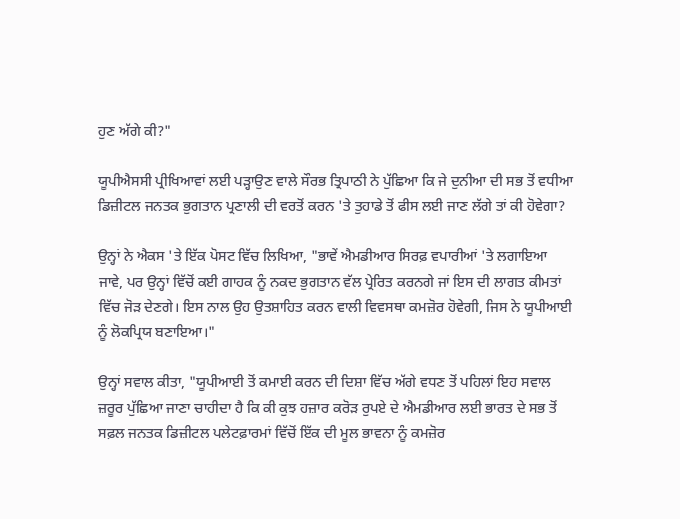ਹੁਣ ਅੱਗੇ ਕੀ?"

ਯੂਪੀਐਸਸੀ ਪ੍ਰੀਖਿਆਵਾਂ ਲਈ ਪੜ੍ਹਾਉਣ ਵਾਲੇ ਸੌਰਭ ਤ੍ਰਿਪਾਠੀ ਨੇ ਪੁੱਛਿਆ ਕਿ ਜੇ ਦੁਨੀਆ ਦੀ ਸਭ ਤੋਂ ਵਧੀਆ ਡਿਜ਼ੀਟਲ ਜਨਤਕ ਭੁਗਤਾਨ ਪ੍ਰਣਾਲੀ ਦੀ ਵਰਤੋਂ ਕਰਨ 'ਤੇ ਤੁਹਾਡੇ ਤੋਂ ਫੀਸ ਲਈ ਜਾਣ ਲੱਗੇ ਤਾਂ ਕੀ ਹੋਵੇਗਾ?

ਉਨ੍ਹਾਂ ਨੇ ਐਕਸ 'ਤੇ ਇੱਕ ਪੋਸਟ ਵਿੱਚ ਲਿਖਿਆ, "ਭਾਵੇਂ ਐਮਡੀਆਰ ਸਿਰਫ਼ ਵਪਾਰੀਆਂ 'ਤੇ ਲਗਾਇਆ ਜਾਵੇ, ਪਰ ਉਨ੍ਹਾਂ ਵਿੱਚੋਂ ਕਈ ਗਾਹਕ ਨੂੰ ਨਕਦ ਭੁਗਤਾਨ ਵੱਲ ਪ੍ਰੇਰਿਤ ਕਰਨਗੇ ਜਾਂ ਇਸ ਦੀ ਲਾਗਤ ਕੀਮਤਾਂ ਵਿੱਚ ਜੋੜ ਦੇਣਗੇ। ਇਸ ਨਾਲ ਉਹ ਉਤਸ਼ਾਹਿਤ ਕਰਨ ਵਾਲੀ ਵਿਵਸਥਾ ਕਮਜ਼ੋਰ ਹੋਵੇਗੀ, ਜਿਸ ਨੇ ਯੂਪੀਆਈ ਨੂੰ ਲੋਕਪ੍ਰਿਯ ਬਣਾਇਆ।"

ਉਨ੍ਹਾਂ ਸਵਾਲ ਕੀਤਾ, "ਯੂਪੀਆਈ ਤੋਂ ਕਮਾਈ ਕਰਨ ਦੀ ਦਿਸ਼ਾ ਵਿੱਚ ਅੱਗੇ ਵਧਣ ਤੋਂ ਪਹਿਲਾਂ ਇਹ ਸਵਾਲ ਜ਼ਰੂਰ ਪੁੱਛਿਆ ਜਾਣਾ ਚਾਹੀਦਾ ਹੈ ਕਿ ਕੀ ਕੁਝ ਹਜ਼ਾਰ ਕਰੋੜ ਰੁਪਏ ਦੇ ਐਮਡੀਆਰ ਲਈ ਭਾਰਤ ਦੇ ਸਭ ਤੋਂ ਸਫ਼ਲ ਜਨਤਕ ਡਿਜ਼ੀਟਲ ਪਲੇਟਫ਼ਾਰਮਾਂ ਵਿੱਚੋਂ ਇੱਕ ਦੀ ਮੂਲ ਭਾਵਨਾ ਨੂੰ ਕਮਜ਼ੋਰ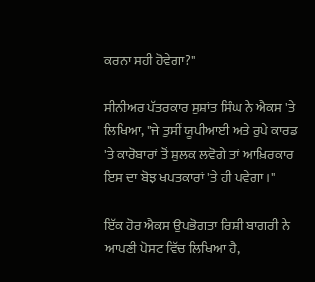ਕਰਨਾ ਸਹੀ ਹੋਵੇਗਾ?"

ਸੀਨੀਅਰ ਪੱਤਰਕਾਰ ਸੁਸ਼ਾਂਤ ਸਿੰਘ ਨੇ ਐਕਸ 'ਤੇ ਲਿਖਿਆ, "ਜੇ ਤੁਸੀਂ ਯੂਪੀਆਈ ਅਤੇ ਰੁਪੇ ਕਾਰਡ 'ਤੇ ਕਾਰੋਬਾਰਾਂ ਤੋਂ ਸ਼ੁਲਕ ਲਵੋਗੇ ਤਾਂ ਆਖ਼ਿਰਕਾਰ ਇਸ ਦਾ ਬੋਝ ਖਪਤਕਾਰਾਂ 'ਤੇ ਹੀ ਪਵੇਗਾ।"

ਇੱਕ ਹੋਰ ਐਕਸ ਉਪਭੋਗਤਾ ਰਿਸ਼ੀ ਬਾਗਰੀ ਨੇ ਆਪਣੀ ਪੋਸਟ ਵਿੱਚ ਲਿਖਿਆ ਹੈ,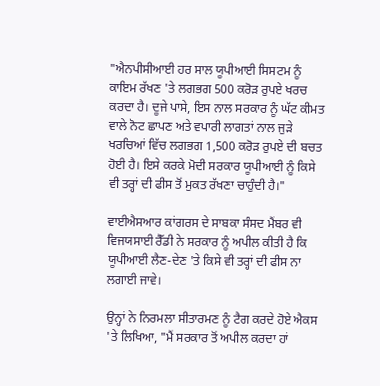"ਐਨਪੀਸੀਆਈ ਹਰ ਸਾਲ ਯੂਪੀਆਈ ਸਿਸਟਮ ਨੂੰ ਕਾਇਮ ਰੱਖਣ 'ਤੇ ਲਗਭਗ 500 ਕਰੋੜ ਰੁਪਏ ਖਰਚ ਕਰਦਾ ਹੈ। ਦੂਜੇ ਪਾਸੇ, ਇਸ ਨਾਲ ਸਰਕਾਰ ਨੂੰ ਘੱਟ ਕੀਮਤ ਵਾਲੇ ਨੋਟ ਛਾਪਣ ਅਤੇ ਵਪਾਰੀ ਲਾਗਤਾਂ ਨਾਲ ਜੁੜੇ ਖਰਚਿਆਂ ਵਿੱਚ ਲਗਭਗ 1,500 ਕਰੋੜ ਰੁਪਏ ਦੀ ਬਚਤ ਹੋਈ ਹੈ। ਇਸੇ ਕਰਕੇ ਮੋਦੀ ਸਰਕਾਰ ਯੂਪੀਆਈ ਨੂੰ ਕਿਸੇ ਵੀ ਤਰ੍ਹਾਂ ਦੀ ਫੀਸ ਤੋਂ ਮੁਕਤ ਰੱਖਣਾ ਚਾਹੁੰਦੀ ਹੈ।"

ਵਾਈਐਸਆਰ ਕਾਂਗਰਸ ਦੇ ਸਾਬਕਾ ਸੰਸਦ ਮੈਂਬਰ ਵੀ ਵਿਜਯਸਾਈ ਰੈੱਡੀ ਨੇ ਸਰਕਾਰ ਨੂੰ ਅਪੀਲ ਕੀਤੀ ਹੈ ਕਿ ਯੂਪੀਆਈ ਲੈਣ-ਦੇਣ 'ਤੇ ਕਿਸੇ ਵੀ ਤਰ੍ਹਾਂ ਦੀ ਫੀਸ ਨਾ ਲਗਾਈ ਜਾਵੇ।

ਉਨ੍ਹਾਂ ਨੇ ਨਿਰਮਲਾ ਸੀਤਾਰਮਣ ਨੂੰ ਟੈਗ ਕਰਦੇ ਹੋਏ ਐਕਸ 'ਤੇ ਲਿਖਿਆ, "ਮੈਂ ਸਰਕਾਰ ਤੋਂ ਅਪੀਲ ਕਰਦਾ ਹਾਂ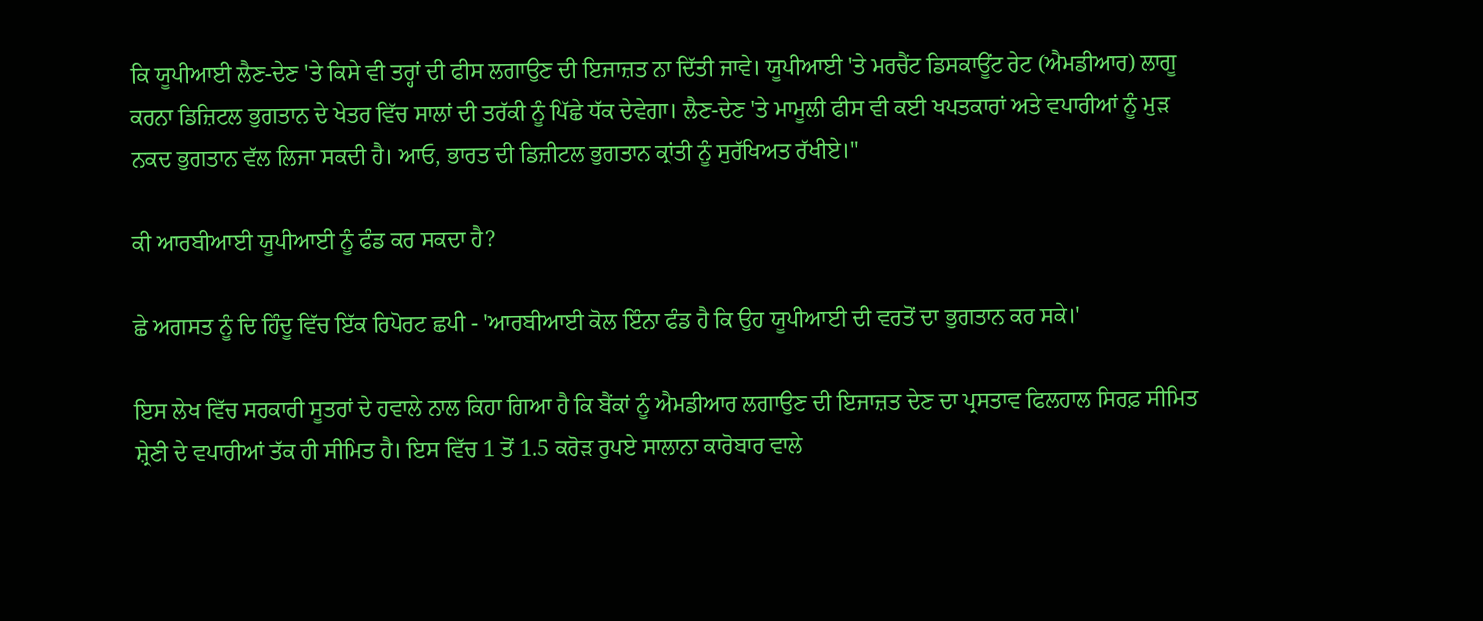ਕਿ ਯੂਪੀਆਈ ਲੈਣ-ਦੇਣ 'ਤੇ ਕਿਸੇ ਵੀ ਤਰ੍ਹਾਂ ਦੀ ਫੀਸ ਲਗਾਉਣ ਦੀ ਇਜਾਜ਼ਤ ਨਾ ਦਿੱਤੀ ਜਾਵੇ। ਯੂਪੀਆਈ 'ਤੇ ਮਰਚੈਂਟ ਡਿਸਕਾਊਂਟ ਰੇਟ (ਐਮਡੀਆਰ) ਲਾਗੂ ਕਰਨਾ ਡਿਜ਼ਿਟਲ ਭੁਗਤਾਨ ਦੇ ਖੇਤਰ ਵਿੱਚ ਸਾਲਾਂ ਦੀ ਤਰੱਕੀ ਨੂੰ ਪਿੱਛੇ ਧੱਕ ਦੇਵੇਗਾ। ਲੈਣ-ਦੇਣ 'ਤੇ ਮਾਮੂਲੀ ਫੀਸ ਵੀ ਕਈ ਖਪਤਕਾਰਾਂ ਅਤੇ ਵਪਾਰੀਆਂ ਨੂੰ ਮੁੜ ਨਕਦ ਭੁਗਤਾਨ ਵੱਲ ਲਿਜਾ ਸਕਦੀ ਹੈ। ਆਓ, ਭਾਰਤ ਦੀ ਡਿਜ਼ੀਟਲ ਭੁਗਤਾਨ ਕ੍ਰਾਂਤੀ ਨੂੰ ਸੁਰੱਖਿਅਤ ਰੱਖੀਏ।"

ਕੀ ਆਰਬੀਆਈ ਯੂਪੀਆਈ ਨੂੰ ਫੰਡ ਕਰ ਸਕਦਾ ਹੈ?

ਛੇ ਅਗਸਤ ਨੂੰ ਦਿ ਹਿੰਦੂ ਵਿੱਚ ਇੱਕ ਰਿਪੋਰਟ ਛਪੀ - 'ਆਰਬੀਆਈ ਕੋਲ ਇੰਨਾ ਫੰਡ ਹੈ ਕਿ ਉਹ ਯੂਪੀਆਈ ਦੀ ਵਰਤੋਂ ਦਾ ਭੁਗਤਾਨ ਕਰ ਸਕੇ।'

ਇਸ ਲੇਖ ਵਿੱਚ ਸਰਕਾਰੀ ਸੂਤਰਾਂ ਦੇ ਹਵਾਲੇ ਨਾਲ ਕਿਹਾ ਗਿਆ ਹੈ ਕਿ ਬੈਂਕਾਂ ਨੂੰ ਐਮਡੀਆਰ ਲਗਾਉਣ ਦੀ ਇਜਾਜ਼ਤ ਦੇਣ ਦਾ ਪ੍ਰਸਤਾਵ ਫਿਲਹਾਲ ਸਿਰਫ਼ ਸੀਮਿਤ ਸ਼੍ਰੇਣੀ ਦੇ ਵਪਾਰੀਆਂ ਤੱਕ ਹੀ ਸੀਮਿਤ ਹੈ। ਇਸ ਵਿੱਚ 1 ਤੋਂ 1.5 ਕਰੋੜ ਰੁਪਏ ਸਾਲਾਨਾ ਕਾਰੋਬਾਰ ਵਾਲੇ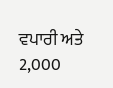ਵਪਾਰੀ ਅਤੇ 2,000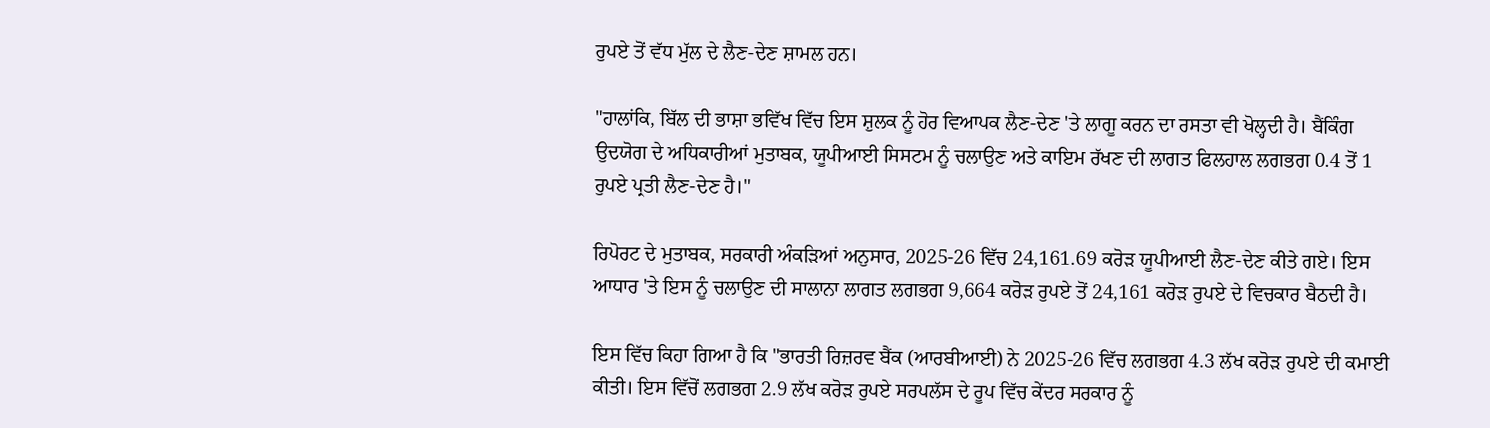ਰੁਪਏ ਤੋਂ ਵੱਧ ਮੁੱਲ ਦੇ ਲੈਣ-ਦੇਣ ਸ਼ਾਮਲ ਹਨ।

"ਹਾਲਾਂਕਿ, ਬਿੱਲ ਦੀ ਭਾਸ਼ਾ ਭਵਿੱਖ ਵਿੱਚ ਇਸ ਸ਼ੁਲਕ ਨੂੰ ਹੋਰ ਵਿਆਪਕ ਲੈਣ-ਦੇਣ 'ਤੇ ਲਾਗੂ ਕਰਨ ਦਾ ਰਸਤਾ ਵੀ ਖੋਲ੍ਹਦੀ ਹੈ। ਬੈਂਕਿੰਗ ਉਦਯੋਗ ਦੇ ਅਧਿਕਾਰੀਆਂ ਮੁਤਾਬਕ, ਯੂਪੀਆਈ ਸਿਸਟਮ ਨੂੰ ਚਲਾਉਣ ਅਤੇ ਕਾਇਮ ਰੱਖਣ ਦੀ ਲਾਗਤ ਫਿਲਹਾਲ ਲਗਭਗ 0.4 ਤੋਂ 1 ਰੁਪਏ ਪ੍ਰਤੀ ਲੈਣ-ਦੇਣ ਹੈ।"

ਰਿਪੋਰਟ ਦੇ ਮੁਤਾਬਕ, ਸਰਕਾਰੀ ਅੰਕੜਿਆਂ ਅਨੁਸਾਰ, 2025-26 ਵਿੱਚ 24,161.69 ਕਰੋੜ ਯੂਪੀਆਈ ਲੈਣ-ਦੇਣ ਕੀਤੇ ਗਏ। ਇਸ ਆਧਾਰ 'ਤੇ ਇਸ ਨੂੰ ਚਲਾਉਣ ਦੀ ਸਾਲਾਨਾ ਲਾਗਤ ਲਗਭਗ 9,664 ਕਰੋੜ ਰੁਪਏ ਤੋਂ 24,161 ਕਰੋੜ ਰੁਪਏ ਦੇ ਵਿਚਕਾਰ ਬੈਠਦੀ ਹੈ।

ਇਸ ਵਿੱਚ ਕਿਹਾ ਗਿਆ ਹੈ ਕਿ "ਭਾਰਤੀ ਰਿਜ਼ਰਵ ਬੈਂਕ (ਆਰਬੀਆਈ) ਨੇ 2025-26 ਵਿੱਚ ਲਗਭਗ 4.3 ਲੱਖ ਕਰੋੜ ਰੁਪਏ ਦੀ ਕਮਾਈ ਕੀਤੀ। ਇਸ ਵਿੱਚੋਂ ਲਗਭਗ 2.9 ਲੱਖ ਕਰੋੜ ਰੁਪਏ ਸਰਪਲੱਸ ਦੇ ਰੂਪ ਵਿੱਚ ਕੇਂਦਰ ਸਰਕਾਰ ਨੂੰ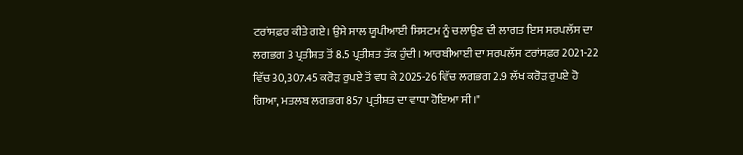ਟਰਾਂਸਫ਼ਰ ਕੀਤੇ ਗਏ। ਉਸੇ ਸਾਲ ਯੂਪੀਆਈ ਸਿਸਟਮ ਨੂੰ ਚਲਾਉਣ ਦੀ ਲਾਗਤ ਇਸ ਸਰਪਲੱਸ ਦਾ ਲਗਭਗ 3 ਪ੍ਰਤੀਸ਼ਤ ਤੋਂ 8.5 ਪ੍ਰਤੀਸ਼ਤ ਤੱਕ ਹੁੰਦੀ। ਆਰਬੀਆਈ ਦਾ ਸਰਪਲੱਸ ਟਰਾਂਸਫ਼ਰ 2021-22 ਵਿੱਚ 30,307.45 ਕਰੋੜ ਰੁਪਏ ਤੋਂ ਵਧ ਕੇ 2025-26 ਵਿੱਚ ਲਗਭਗ 2.9 ਲੱਖ ਕਰੋੜ ਰੁਪਏ ਹੋ ਗਿਆ, ਮਤਲਬ ਲਗਭਗ 857 ਪ੍ਰਤੀਸ਼ਤ ਦਾ ਵਾਧਾ ਹੋਇਆ ਸੀ।"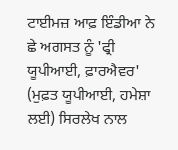ਟਾਈਮਜ਼ ਆਫ਼ ਇੰਡੀਆ ਨੇ ਛੇ ਅਗਸਤ ਨੂੰ 'ਫ੍ਰੀ ਯੂਪੀਆਈ, ਫ਼ਾਰਐਵਰ' (ਮੁਫ਼ਤ ਯੂਪੀਆਈ, ਹਮੇਸ਼ਾ ਲਈ) ਸਿਰਲੇਖ ਨਾਲ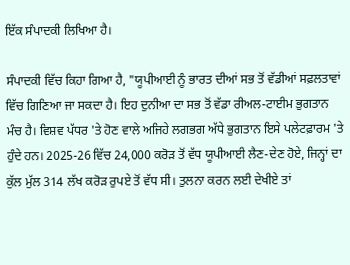ਇੱਕ ਸੰਪਾਦਕੀ ਲਿਖਿਆ ਹੈ।

ਸੰਪਾਦਕੀ ਵਿੱਚ ਕਿਹਾ ਗਿਆ ਹੈ, "ਯੂਪੀਆਈ ਨੂੰ ਭਾਰਤ ਦੀਆਂ ਸਭ ਤੋਂ ਵੱਡੀਆਂ ਸਫ਼ਲਤਾਵਾਂ ਵਿੱਚ ਗਿਣਿਆ ਜਾ ਸਕਦਾ ਹੈ। ਇਹ ਦੁਨੀਆ ਦਾ ਸਭ ਤੋਂ ਵੱਡਾ ਰੀਅਲ-ਟਾਈਮ ਭੁਗਤਾਨ ਮੰਚ ਹੈ। ਵਿਸ਼ਵ ਪੱਧਰ 'ਤੇ ਹੋਣ ਵਾਲੇ ਅਜਿਹੇ ਲਗਭਗ ਅੱਧੇ ਭੁਗਤਾਨ ਇਸੇ ਪਲੇਟਫ਼ਾਰਮ 'ਤੇ ਹੁੰਦੇ ਹਨ। 2025-26 ਵਿੱਚ 24,000 ਕਰੋੜ ਤੋਂ ਵੱਧ ਯੂਪੀਆਈ ਲੈਣ-ਦੇਣ ਹੋਏ, ਜਿਨ੍ਹਾਂ ਦਾ ਕੁੱਲ ਮੁੱਲ 314 ਲੱਖ ਕਰੋੜ ਰੁਪਏ ਤੋਂ ਵੱਧ ਸੀ। ਤੁਲਨਾ ਕਰਨ ਲਈ ਦੇਖੀਏ ਤਾਂ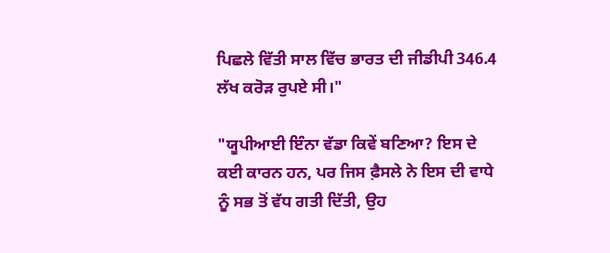ਪਿਛਲੇ ਵਿੱਤੀ ਸਾਲ ਵਿੱਚ ਭਾਰਤ ਦੀ ਜੀਡੀਪੀ 346.4 ਲੱਖ ਕਰੋੜ ਰੁਪਏ ਸੀ।"

"ਯੂਪੀਆਈ ਇੰਨਾ ਵੱਡਾ ਕਿਵੇਂ ਬਣਿਆ? ਇਸ ਦੇ ਕਈ ਕਾਰਨ ਹਨ, ਪਰ ਜਿਸ ਫ਼ੈਸਲੇ ਨੇ ਇਸ ਦੀ ਵਾਧੇ ਨੂੰ ਸਭ ਤੋਂ ਵੱਧ ਗਤੀ ਦਿੱਤੀ, ਉਹ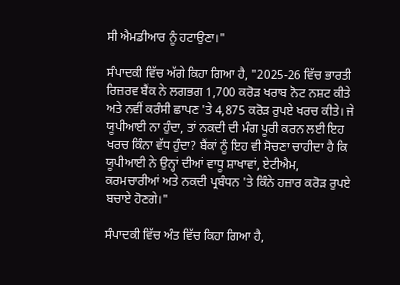ਸੀ ਐਮਡੀਆਰ ਨੂੰ ਹਟਾਉਣਾ।"

ਸੰਪਾਦਕੀ ਵਿੱਚ ਅੱਗੇ ਕਿਹਾ ਗਿਆ ਹੈ, "2025-26 ਵਿੱਚ ਭਾਰਤੀ ਰਿਜ਼ਰਵ ਬੈਂਕ ਨੇ ਲਗਭਗ 1,700 ਕਰੋੜ ਖਰਾਬ ਨੋਟ ਨਸ਼ਟ ਕੀਤੇ ਅਤੇ ਨਵੀਂ ਕਰੰਸੀ ਛਾਪਣ 'ਤੇ 4,875 ਕਰੋੜ ਰੁਪਏ ਖਰਚ ਕੀਤੇ। ਜੇ ਯੂਪੀਆਈ ਨਾ ਹੁੰਦਾ, ਤਾਂ ਨਕਦੀ ਦੀ ਮੰਗ ਪੂਰੀ ਕਰਨ ਲਈ ਇਹ ਖਰਚ ਕਿੰਨਾ ਵੱਧ ਹੁੰਦਾ? ਬੈਂਕਾਂ ਨੂੰ ਇਹ ਵੀ ਸੋਚਣਾ ਚਾਹੀਦਾ ਹੈ ਕਿ ਯੂਪੀਆਈ ਨੇ ਉਨ੍ਹਾਂ ਦੀਆਂ ਵਾਧੂ ਸ਼ਾਖਾਵਾਂ, ਏਟੀਐਮ, ਕਰਮਚਾਰੀਆਂ ਅਤੇ ਨਕਦੀ ਪ੍ਰਬੰਧਨ 'ਤੇ ਕਿੰਨੇ ਹਜ਼ਾਰ ਕਰੋੜ ਰੁਪਏ ਬਚਾਏ ਹੋਣਗੇ।"

ਸੰਪਾਦਕੀ ਵਿੱਚ ਅੰਤ ਵਿੱਚ ਕਿਹਾ ਗਿਆ ਹੈ,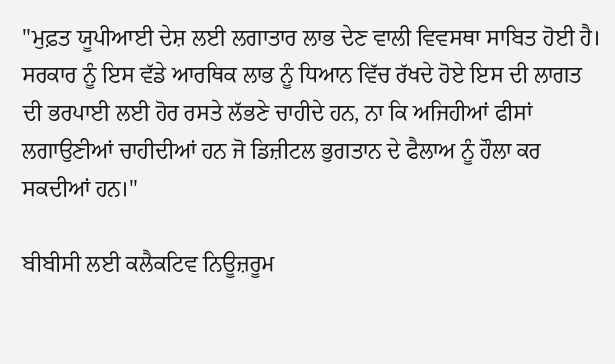"ਮੁਫ਼ਤ ਯੂਪੀਆਈ ਦੇਸ਼ ਲਈ ਲਗਾਤਾਰ ਲਾਭ ਦੇਣ ਵਾਲੀ ਵਿਵਸਥਾ ਸਾਬਿਤ ਹੋਈ ਹੈ। ਸਰਕਾਰ ਨੂੰ ਇਸ ਵੱਡੇ ਆਰਥਿਕ ਲਾਭ ਨੂੰ ਧਿਆਨ ਵਿੱਚ ਰੱਖਦੇ ਹੋਏ ਇਸ ਦੀ ਲਾਗਤ ਦੀ ਭਰਪਾਈ ਲਈ ਹੋਰ ਰਸਤੇ ਲੱਭਣੇ ਚਾਹੀਦੇ ਹਨ, ਨਾ ਕਿ ਅਜਿਹੀਆਂ ਫੀਸਾਂ ਲਗਾਉਣੀਆਂ ਚਾਹੀਦੀਆਂ ਹਨ ਜੋ ਡਿਜ਼ੀਟਲ ਭੁਗਤਾਨ ਦੇ ਫੈਲਾਅ ਨੂੰ ਹੌਲਾ ਕਰ ਸਕਦੀਆਂ ਹਨ।"

ਬੀਬੀਸੀ ਲਈ ਕਲੈਕਟਿਵ ਨਿਊਜ਼ਰੂਮ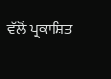ਵੱਲੋਂ ਪ੍ਰਕਾਸ਼ਿਤ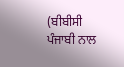(ਬੀਬੀਸੀ ਪੰਜਾਬੀ ਨਾਲ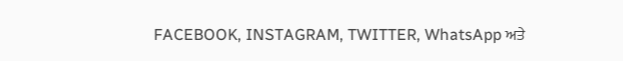FACEBOOK, INSTAGRAM, TWITTER, WhatsApp ਅਤੇ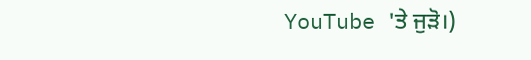YouTube 'ਤੇ ਜੁੜੋ।)